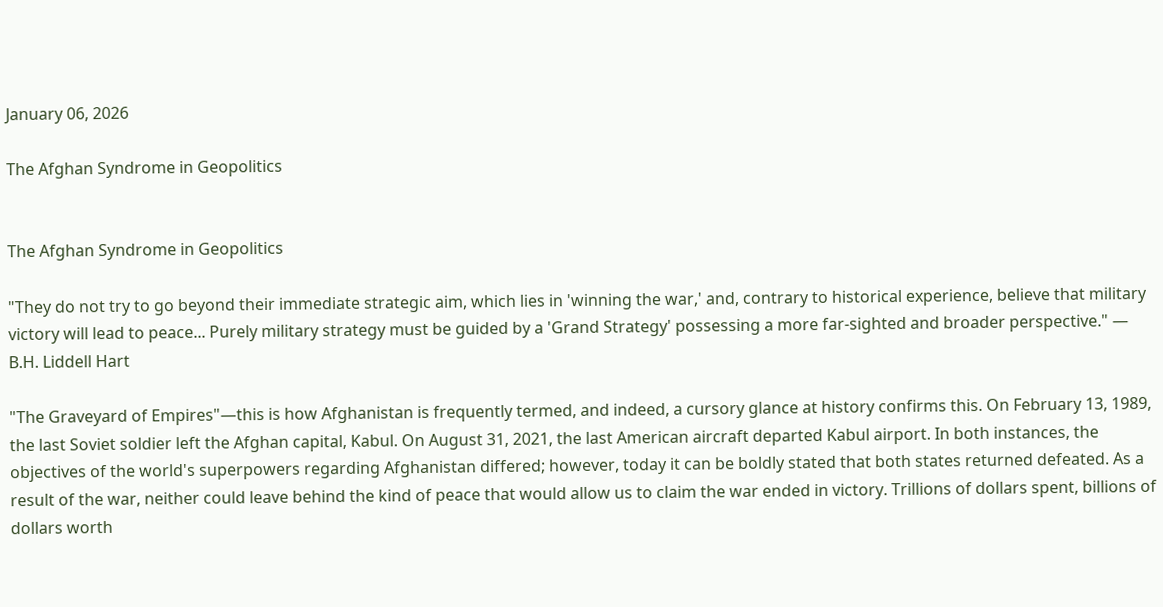January 06, 2026

The Afghan Syndrome in Geopolitics


The Afghan Syndrome in Geopolitics

"They do not try to go beyond their immediate strategic aim, which lies in 'winning the war,' and, contrary to historical experience, believe that military victory will lead to peace... Purely military strategy must be guided by a 'Grand Strategy' possessing a more far-sighted and broader perspective." — B.H. Liddell Hart

"The Graveyard of Empires"—this is how Afghanistan is frequently termed, and indeed, a cursory glance at history confirms this. On February 13, 1989, the last Soviet soldier left the Afghan capital, Kabul. On August 31, 2021, the last American aircraft departed Kabul airport. In both instances, the objectives of the world's superpowers regarding Afghanistan differed; however, today it can be boldly stated that both states returned defeated. As a result of the war, neither could leave behind the kind of peace that would allow us to claim the war ended in victory. Trillions of dollars spent, billions of dollars worth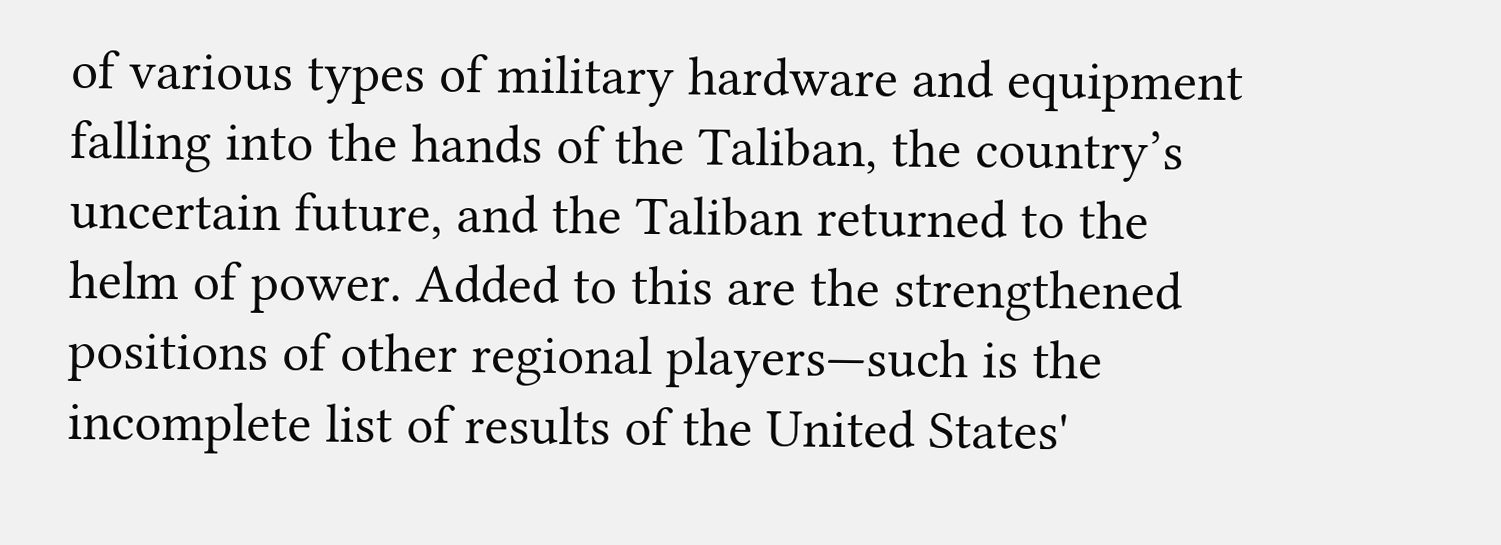of various types of military hardware and equipment falling into the hands of the Taliban, the country’s uncertain future, and the Taliban returned to the helm of power. Added to this are the strengthened positions of other regional players—such is the incomplete list of results of the United States'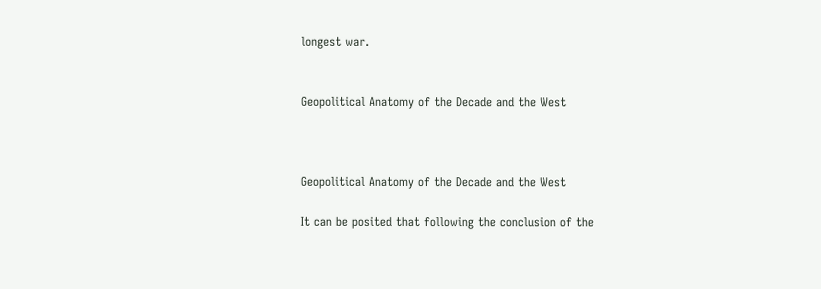longest war.


Geopolitical Anatomy of the Decade and the West



Geopolitical Anatomy of the Decade and the West

It can be posited that following the conclusion of the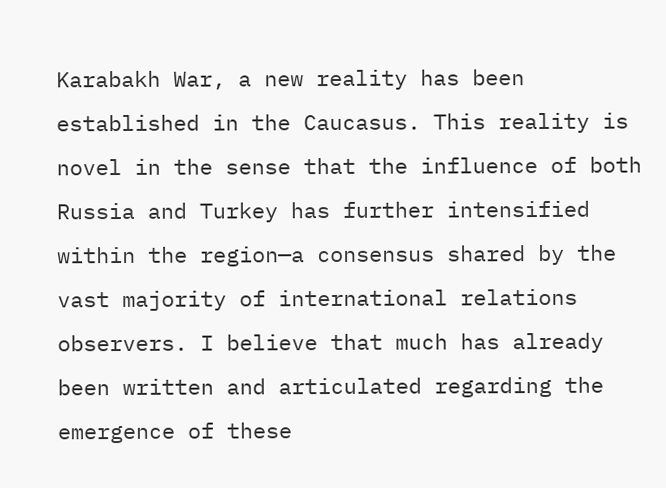Karabakh War, a new reality has been established in the Caucasus. This reality is novel in the sense that the influence of both Russia and Turkey has further intensified within the region—a consensus shared by the vast majority of international relations observers. I believe that much has already been written and articulated regarding the emergence of these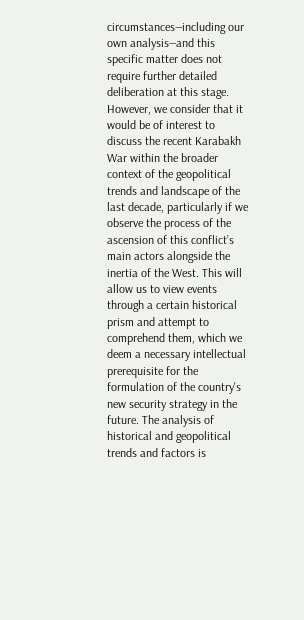circumstances—including our own analysis—and this specific matter does not require further detailed deliberation at this stage. However, we consider that it would be of interest to discuss the recent Karabakh War within the broader context of the geopolitical trends and landscape of the last decade, particularly if we observe the process of the ascension of this conflict’s main actors alongside the inertia of the West. This will allow us to view events through a certain historical prism and attempt to comprehend them, which we deem a necessary intellectual prerequisite for the formulation of the country's new security strategy in the future. The analysis of historical and geopolitical trends and factors is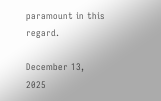paramount in this regard.

December 13, 2025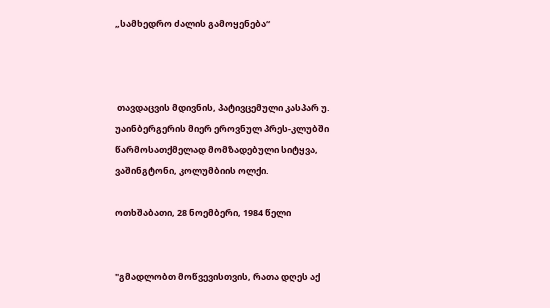„სამხედრო ძალის გამოყენება“



 თავდაცვის მდივნის, პატივცემული კასპარ უ. უაინბერგერის მიერ ეროვნულ პრეს-კლუბში წარმოსათქმელად მომზადებული სიტყვა, ვაშინგტონი, კოლუმბიის ოლქი.

ოთხშაბათი, 28 ნოემბერი, 1984 წელი


"გმადლობთ მოწვევისთვის, რათა დღეს აქ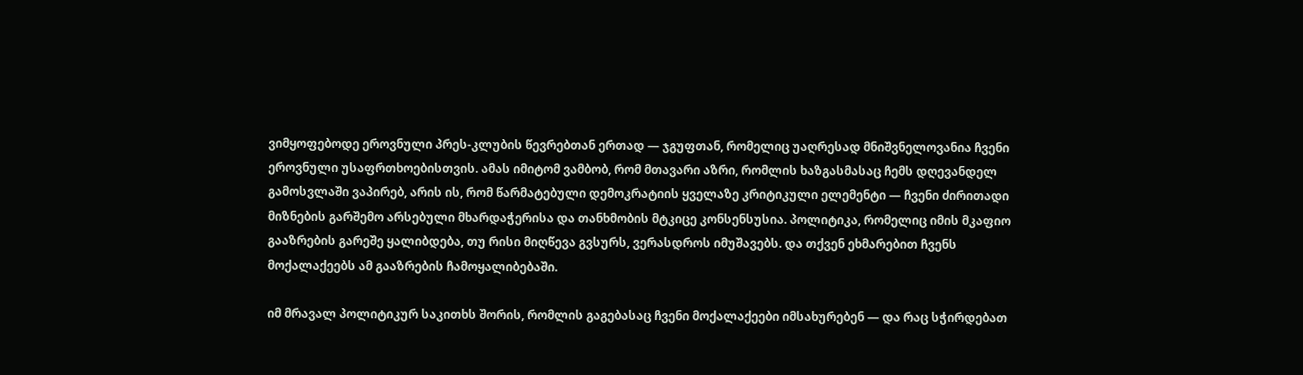ვიმყოფებოდე ეროვნული პრეს-კლუბის წევრებთან ერთად — ჯგუფთან, რომელიც უაღრესად მნიშვნელოვანია ჩვენი ეროვნული უსაფრთხოებისთვის. ამას იმიტომ ვამბობ, რომ მთავარი აზრი, რომლის ხაზგასმასაც ჩემს დღევანდელ გამოსვლაში ვაპირებ, არის ის, რომ წარმატებული დემოკრატიის ყველაზე კრიტიკული ელემენტი — ჩვენი ძირითადი მიზნების გარშემო არსებული მხარდაჭერისა და თანხმობის მტკიცე კონსენსუსია. პოლიტიკა, რომელიც იმის მკაფიო გააზრების გარეშე ყალიბდება, თუ რისი მიღწევა გვსურს, ვერასდროს იმუშავებს. და თქვენ ეხმარებით ჩვენს მოქალაქეებს ამ გააზრების ჩამოყალიბებაში.

იმ მრავალ პოლიტიკურ საკითხს შორის, რომლის გაგებასაც ჩვენი მოქალაქეები იმსახურებენ — და რაც სჭირდებათ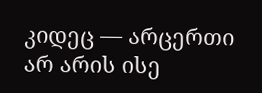კიდეც — არცერთი არ არის ისე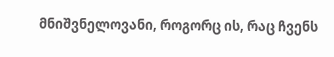მნიშვნელოვანი, როგორც ის, რაც ჩვენს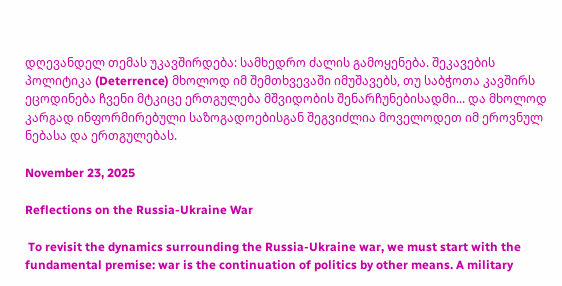დღევანდელ თემას უკავშირდება: სამხედრო ძალის გამოყენება. შეკავების პოლიტიკა (Deterrence) მხოლოდ იმ შემთხვევაში იმუშავებს, თუ საბჭოთა კავშირს ეცოდინება ჩვენი მტკიცე ერთგულება მშვიდობის შენარჩუნებისადმი... და მხოლოდ კარგად ინფორმირებული საზოგადოებისგან შეგვიძლია მოველოდეთ იმ ეროვნულ ნებასა და ერთგულებას.

November 23, 2025

Reflections on the Russia-Ukraine War

 To revisit the dynamics surrounding the Russia-Ukraine war, we must start with the fundamental premise: war is the continuation of politics by other means. A military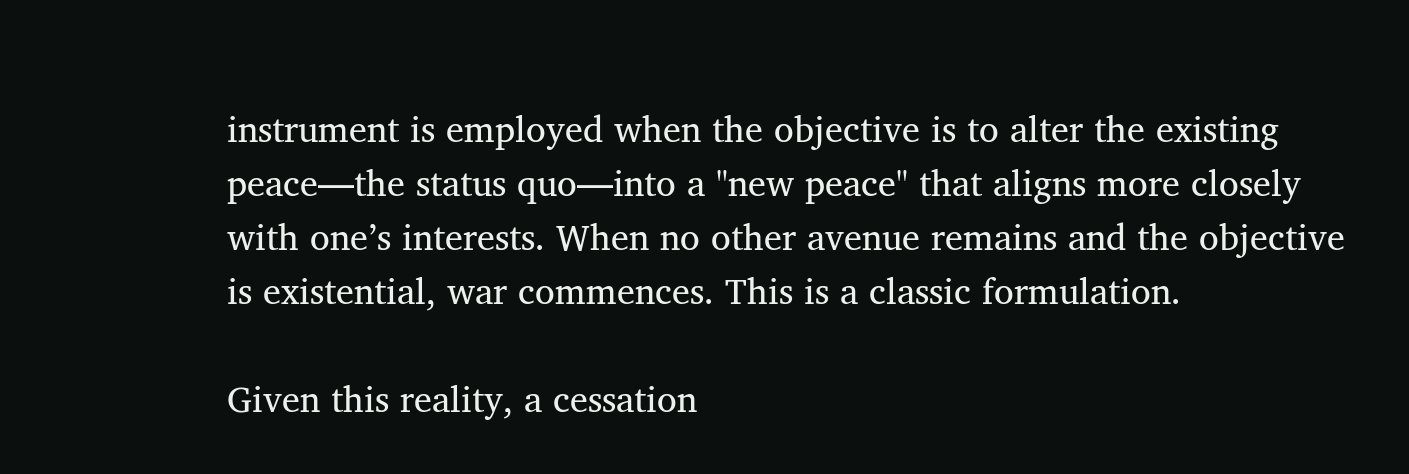instrument is employed when the objective is to alter the existing peace—the status quo—into a "new peace" that aligns more closely with one’s interests. When no other avenue remains and the objective is existential, war commences. This is a classic formulation.

Given this reality, a cessation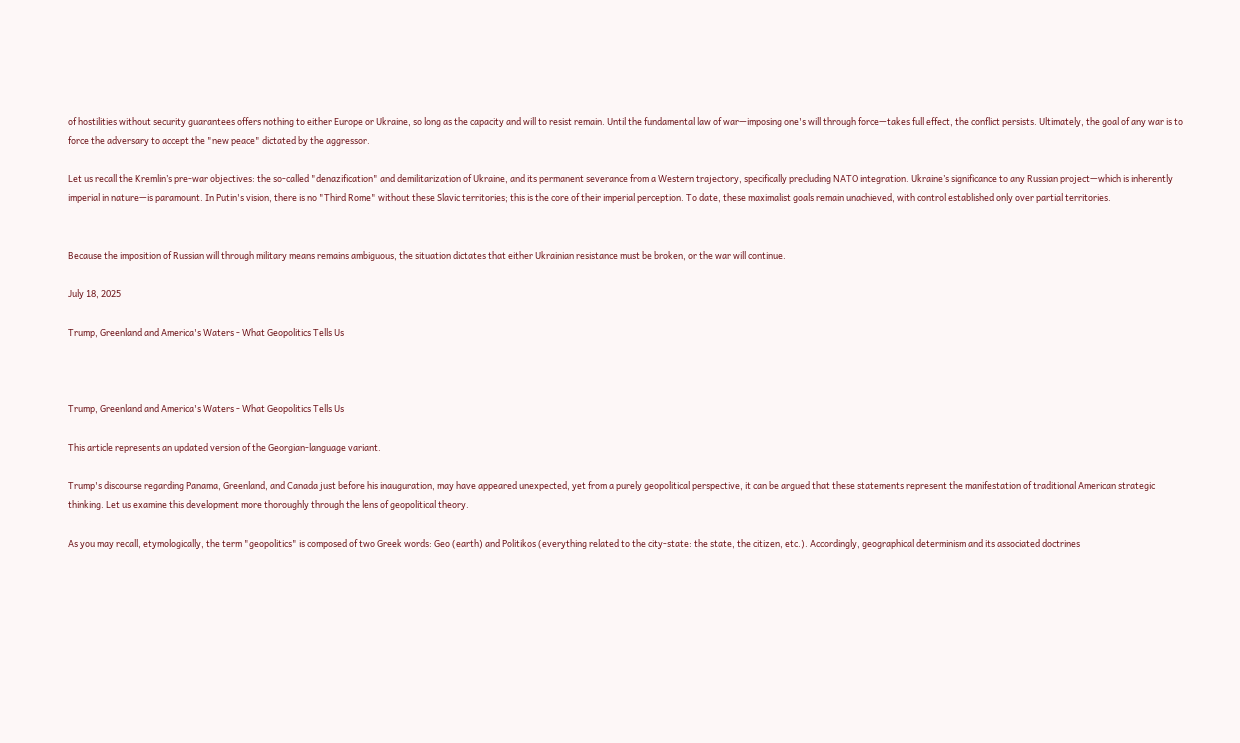of hostilities without security guarantees offers nothing to either Europe or Ukraine, so long as the capacity and will to resist remain. Until the fundamental law of war—imposing one's will through force—takes full effect, the conflict persists. Ultimately, the goal of any war is to force the adversary to accept the "new peace" dictated by the aggressor.

Let us recall the Kremlin’s pre-war objectives: the so-called "denazification" and demilitarization of Ukraine, and its permanent severance from a Western trajectory, specifically precluding NATO integration. Ukraine’s significance to any Russian project—which is inherently imperial in nature—is paramount. In Putin's vision, there is no "Third Rome" without these Slavic territories; this is the core of their imperial perception. To date, these maximalist goals remain unachieved, with control established only over partial territories.


Because the imposition of Russian will through military means remains ambiguous, the situation dictates that either Ukrainian resistance must be broken, or the war will continue.

July 18, 2025

Trump, Greenland and America's Waters - What Geopolitics Tells Us



Trump, Greenland and America's Waters - What Geopolitics Tells Us

This article represents an updated version of the Georgian-language variant.

Trump's discourse regarding Panama, Greenland, and Canada just before his inauguration, may have appeared unexpected, yet from a purely geopolitical perspective, it can be argued that these statements represent the manifestation of traditional American strategic thinking. Let us examine this development more thoroughly through the lens of geopolitical theory.

As you may recall, etymologically, the term "geopolitics" is composed of two Greek words: Geo (earth) and Politikos (everything related to the city-state: the state, the citizen, etc.). Accordingly, geographical determinism and its associated doctrines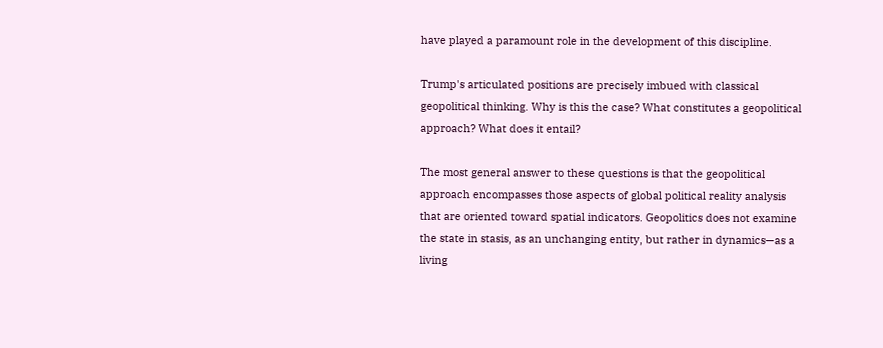have played a paramount role in the development of this discipline.

Trump's articulated positions are precisely imbued with classical geopolitical thinking. Why is this the case? What constitutes a geopolitical approach? What does it entail?

The most general answer to these questions is that the geopolitical approach encompasses those aspects of global political reality analysis that are oriented toward spatial indicators. Geopolitics does not examine the state in stasis, as an unchanging entity, but rather in dynamics—as a living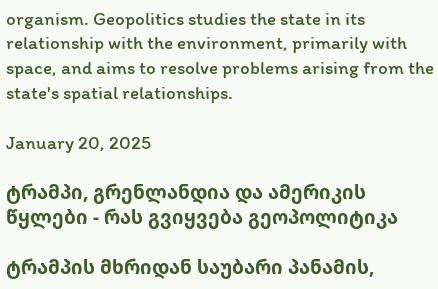organism. Geopolitics studies the state in its relationship with the environment, primarily with space, and aims to resolve problems arising from the state's spatial relationships.

January 20, 2025

ტრამპი, გრენლანდია და ამერიკის წყლები - რას გვიყვება გეოპოლიტიკა

ტრამპის მხრიდან საუბარი პანამის,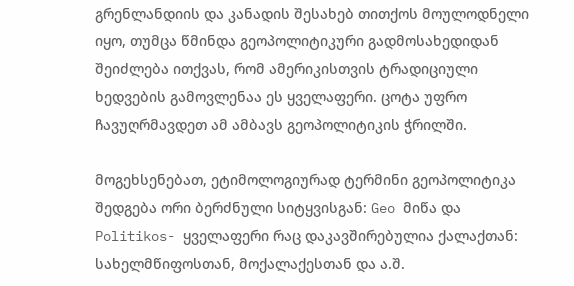გრენლანდიის და კანადის შესახებ თითქოს მოულოდნელი იყო, თუმცა წმინდა გეოპოლიტიკური გადმოსახედიდან შეიძლება ითქვას, რომ ამერიკისთვის ტრადიციული ხედვების გამოვლენაა ეს ყველაფერი. ცოტა უფრო ჩავუღრმავდეთ ამ ამბავს გეოპოლიტიკის ჭრილში.

მოგეხსენებათ, ეტიმოლოგიურად ტერმინი გეოპოლიტიკა შედგება ორი ბერძნული სიტყვისგან: Geo მიწა და Politikos- ყველაფერი რაც დაკავშირებულია ქალაქთან: სახელმწიფოსთან, მოქალაქესთან და ა.შ.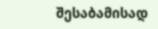შესაბამისად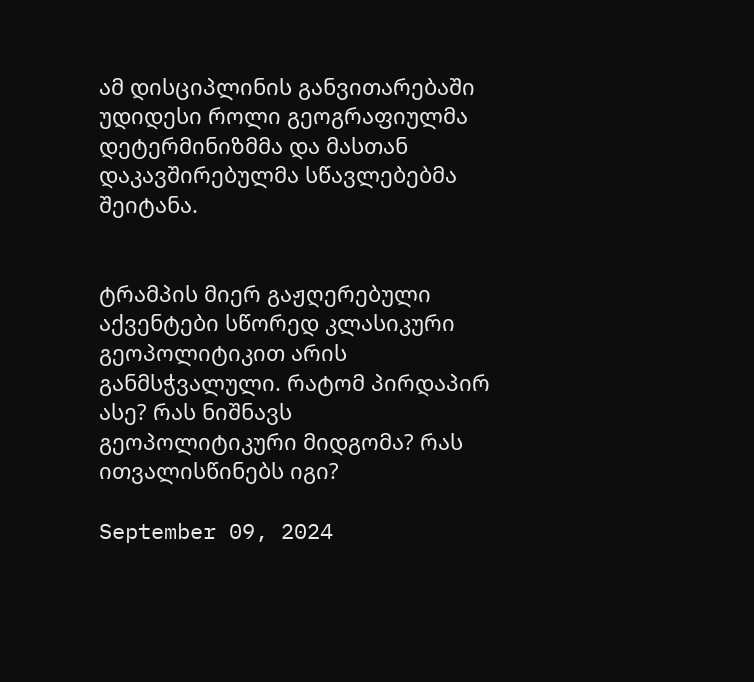ამ დისციპლინის განვითარებაში უდიდესი როლი გეოგრაფიულმა დეტერმინიზმმა და მასთან დაკავშირებულმა სწავლებებმა შეიტანა.


ტრამპის მიერ გაჟღერებული აქვენტები სწორედ კლასიკური გეოპოლიტიკით არის განმსჭვალული. რატომ პირდაპირ ასე? რას ნიშნავს გეოპოლიტიკური მიდგომა? რას ითვალისწინებს იგი?

September 09, 2024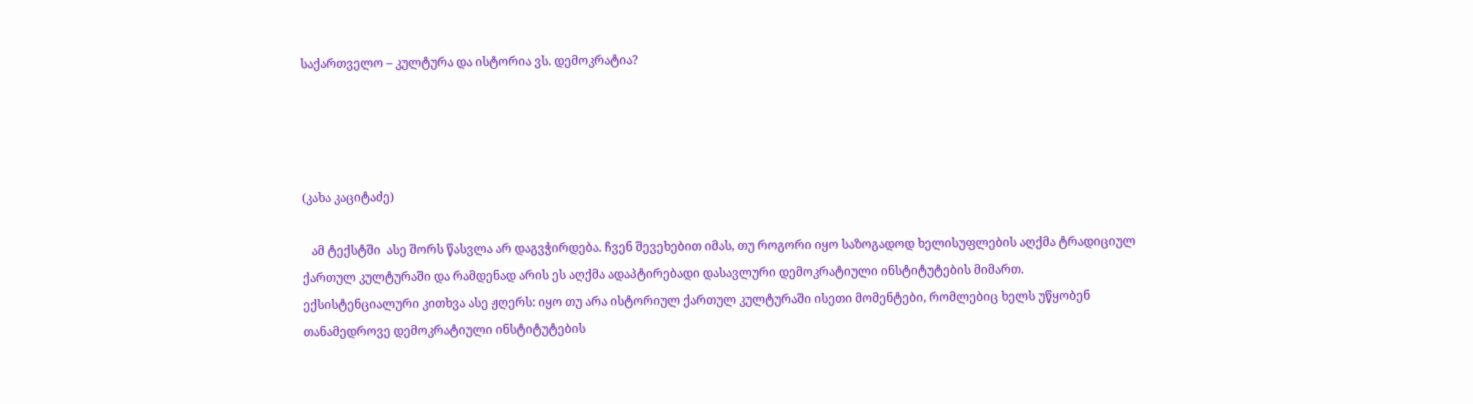საქართველო – კულტურა და ისტორია ვს. დემოკრატია?




(კახა კაციტაძე)

   ამ ტექსტში  ასე შორს წასვლა არ დაგვჭირდება. ჩვენ შევეხებით იმას, თუ როგორი იყო საზოგადოდ ხელისუფლების აღქმა ტრადიციულ ქართულ კულტურაში და რამდენად არის ეს აღქმა ადაპტირებადი დასავლური დემოკრატიული ინსტიტუტების მიმართ. ექსისტენციალური კითხვა ასე ჟღერს: იყო თუ არა ისტორიულ ქართულ კულტურაში ისეთი მომენტები, რომლებიც ხელს უწყობენ თანამედროვე დემოკრატიული ინსტიტუტების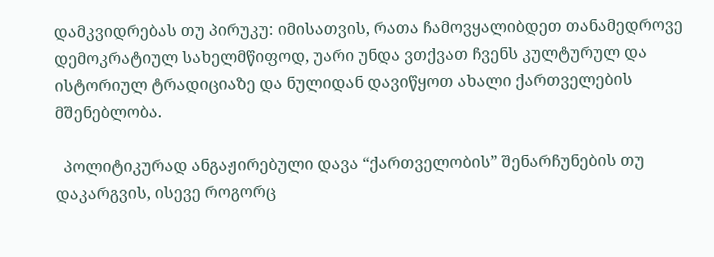დამკვიდრებას თუ პირუკუ: იმისათვის, რათა ჩამოვყალიბდეთ თანამედროვე დემოკრატიულ სახელმწიფოდ, უარი უნდა ვთქვათ ჩვენს კულტურულ და ისტორიულ ტრადიციაზე და ნულიდან დავიწყოთ ახალი ქართველების მშენებლობა.

  პოლიტიკურად ანგაჟირებული დავა “ქართველობის” შენარჩუნების თუ დაკარგვის, ისევე როგორც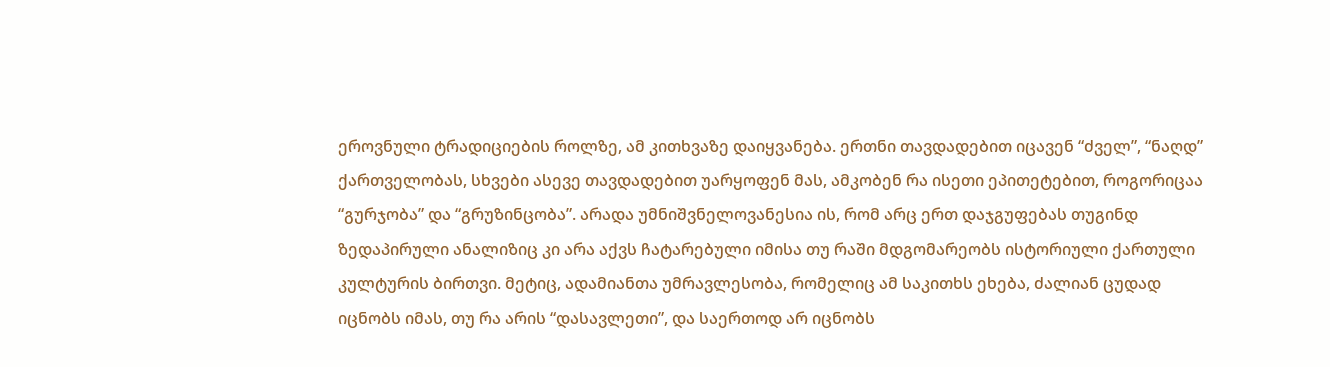ეროვნული ტრადიციების როლზე, ამ კითხვაზე დაიყვანება. ერთნი თავდადებით იცავენ “ძველ”, “ნაღდ” ქართველობას, სხვები ასევე თავდადებით უარყოფენ მას, ამკობენ რა ისეთი ეპითეტებით, როგორიცაა “გურჯობა” და “გრუზინცობა”. არადა უმნიშვნელოვანესია ის, რომ არც ერთ დაჯგუფებას თუგინდ ზედაპირული ანალიზიც კი არა აქვს ჩატარებული იმისა თუ რაში მდგომარეობს ისტორიული ქართული კულტურის ბირთვი. მეტიც, ადამიანთა უმრავლესობა, რომელიც ამ საკითხს ეხება, ძალიან ცუდად იცნობს იმას, თუ რა არის “დასავლეთი”, და საერთოდ არ იცნობს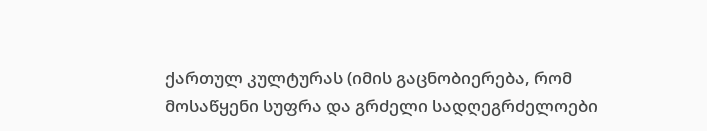ქართულ კულტურას (იმის გაცნობიერება, რომ მოსაწყენი სუფრა და გრძელი სადღეგრძელოები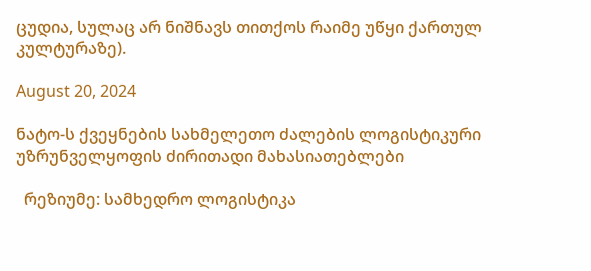ცუდია, სულაც არ ნიშნავს თითქოს რაიმე უწყი ქართულ კულტურაზე).

August 20, 2024

ნატო-ს ქვეყნების სახმელეთო ძალების ლოგისტიკური უზრუნველყოფის ძირითადი მახასიათებლები

  რეზიუმე: სამხედრო ლოგისტიკა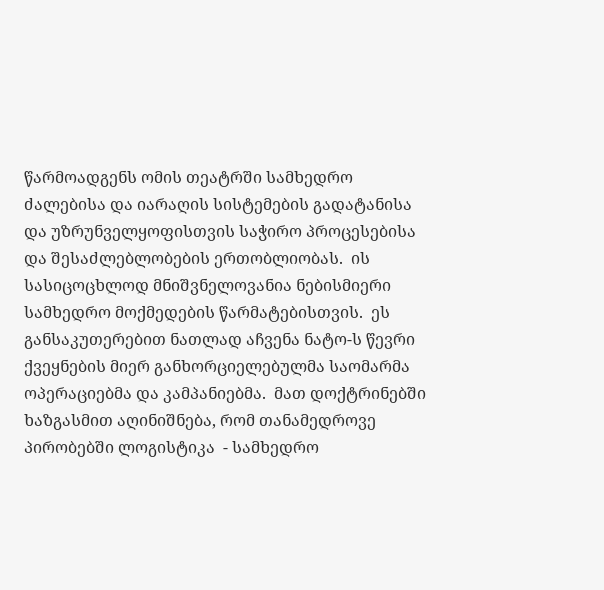წარმოადგენს ომის თეატრში სამხედრო ძალებისა და იარაღის სისტემების გადატანისა და უზრუნველყოფისთვის საჭირო პროცესებისა და შესაძლებლობების ერთობლიობას.  ის სასიცოცხლოდ მნიშვნელოვანია ნებისმიერი სამხედრო მოქმედების წარმატებისთვის.  ეს განსაკუთერებით ნათლად აჩვენა ნატო-ს წევრი ქვეყნების მიერ განხორციელებულმა საომარმა ოპერაციებმა და კამპანიებმა.  მათ დოქტრინებში ხაზგასმით აღინიშნება, რომ თანამედროვე პირობებში ლოგისტიკა  - სამხედრო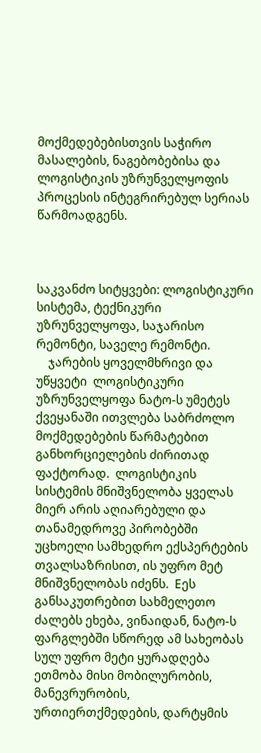მოქმედებებისთვის საჭირო მასალების, ნაგებობებისა და ლოგისტიკის უზრუნველყოფის პროცესის ინტეგრირებულ სერიას წარმოადგენს.



საკვანძო სიტყვები: ლოგისტიკური სისტემა, ტექნიკური უზრუნველყოფა, საჯარისო რემონტი, საველე რემონტი.
    ჯარების ყოველმხრივი და უწყვეტი  ლოგისტიკური უზრუნველყოფა ნატო-ს უმეტეს ქვეყანაში ითვლება საბრძოლო მოქმედებების წარმატებით განხორციელების ძირითად ფაქტორად.  ლოგისტიკის სისტემის მნიშვნელობა ყველას მიერ არის აღიარებული და თანამედროვე პირობებში უცხოელი სამხედრო ექსპერტების თვალსაზრისით, ის უფრო მეტ მნიშვნელობას იძენს.  Eეს განსაკუთრებით სახმელეთო ძალებს ეხება, ვინაიდან, ნატო-ს ფარგლებში სწორედ ამ სახეობას სულ უფრო მეტი ყურადღება ეთმობა მისი მობილურობის, მანევრურობის, ურთიერთქმედების, დარტყმის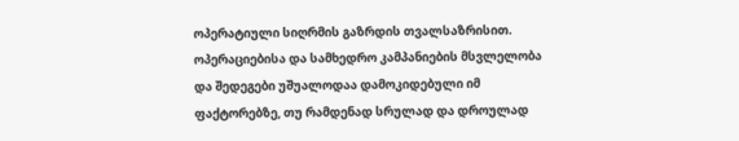ოპერატიული სიღრმის გაზრდის თვალსაზრისით.  ოპერაციებისა და სამხედრო კამპანიების მსვლელობა და შედეგები უშუალოდაა დამოკიდებული იმ ფაქტორებზე, თუ რამდენად სრულად და დროულად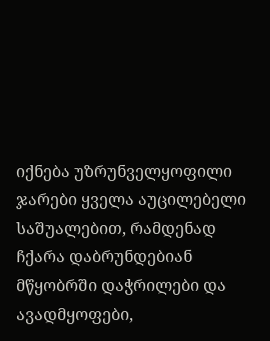იქნება უზრუნველყოფილი ჯარები ყველა აუცილებელი საშუალებით, რამდენად ჩქარა დაბრუნდებიან მწყობრში დაჭრილები და ავადმყოფები,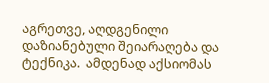აგრეთვე, აღდგენილი დაზიანებული შეიარაღება და ტექნიკა.  ამდენად აქსიომას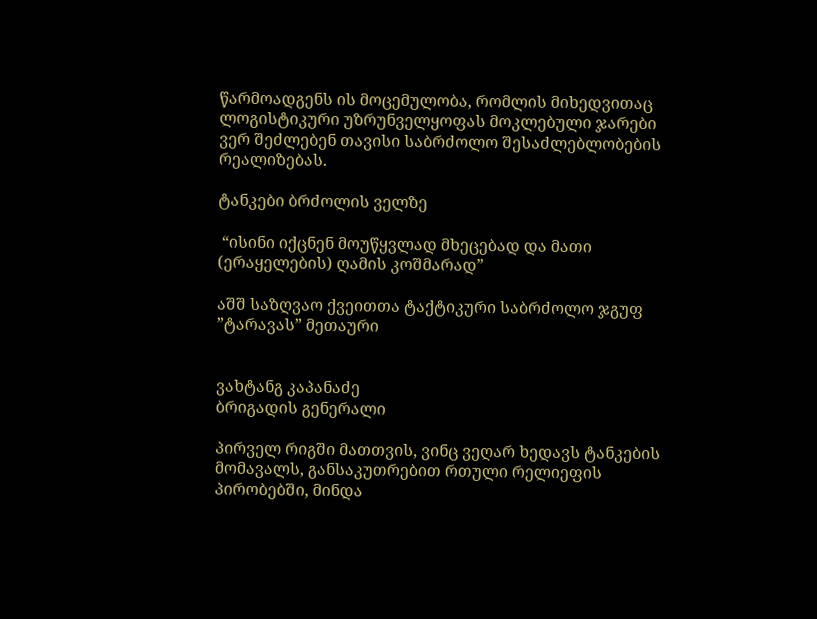წარმოადგენს ის მოცემულობა, რომლის მიხედვითაც ლოგისტიკური უზრუნველყოფას მოკლებული ჯარები ვერ შეძლებენ თავისი საბრძოლო შესაძლებლობების რეალიზებას.

ტანკები ბრძოლის ველზე

 “ისინი იქცნენ მოუწყვლად მხეცებად და მათი (ერაყელების) ღამის კოშმარად”

აშშ საზღვაო ქვეითთა ტაქტიკური საბრძოლო ჯგუფ ”ტარავას” მეთაური


ვახტანგ კაპანაძე
ბრიგადის გენერალი

პირველ რიგში მათთვის, ვინც ვეღარ ხედავს ტანკების მომავალს, განსაკუთრებით რთული რელიეფის პირობებში, მინდა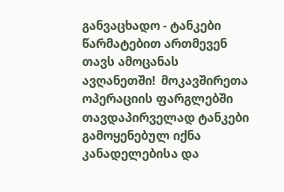განვაცხადო - ტანკები წარმატებით ართმევენ თავს ამოცანას ავღანეთში!  მოკავშირეთა ოპერაციის ფარგლებში თავდაპირველად ტანკები გამოყენებულ იქნა კანადელებისა და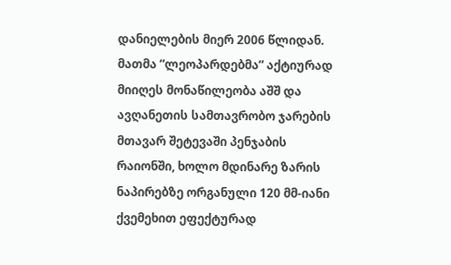დანიელების მიერ 2006 წლიდან.  მათმა ”ლეოპარდებმა” აქტიურად მიიღეს მონაწილეობა აშშ და ავღანეთის სამთავრობო ჯარების მთავარ შეტევაში პენჯაბის რაიონში, ხოლო მდინარე ზარის ნაპირებზე ორგანული 120 მმ-იანი ქვემეხით ეფექტურად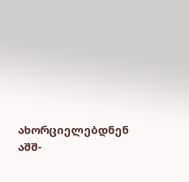ახორციელებდნენ აშშ-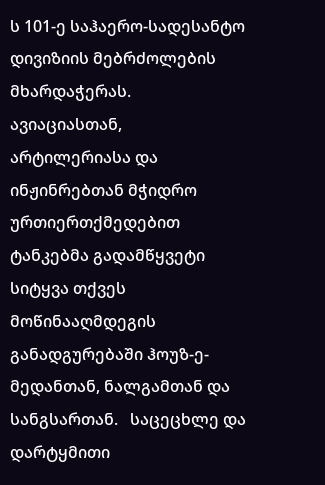ს 101-ე საჰაერო-სადესანტო დივიზიის მებრძოლების მხარდაჭერას. ავიაციასთან, არტილერიასა და ინჟინრებთან მჭიდრო ურთიერთქმედებით ტანკებმა გადამწყვეტი სიტყვა თქვეს მოწინააღმდეგის განადგურებაში ჰოუზ-ე-მედანთან, ნალგამთან და სანგსართან.   საცეცხლე და დარტყმითი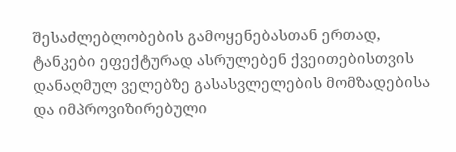შესაძლებლობების გამოყენებასთან ერთად, ტანკები ეფექტურად ასრულებენ ქვეითებისთვის დანაღმულ ველებზე გასასვლელების მომზადებისა და იმპროვიზირებული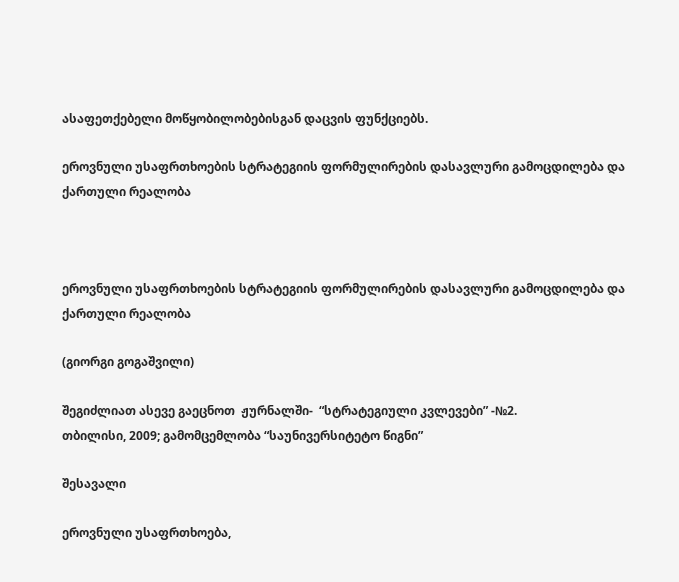ასაფეთქებელი მოწყობილობებისგან დაცვის ფუნქციებს.

ეროვნული უსაფრთხოების სტრატეგიის ფორმულირების დასავლური გამოცდილება და ქართული რეალობა



ეროვნული უსაფრთხოების სტრატეგიის ფორმულირების დასავლური გამოცდილება და ქართული რეალობა

(გიორგი გოგაშვილი)

შეგიძლიათ ასევე გაეცნოთ  ჟურნალში-  “სტრატეგიული კვლევები” -№2.
თბილისი, 2009; გამომცემლობა “საუნივერსიტეტო წიგნი”

შესავალი

ეროვნული უსაფრთხოება,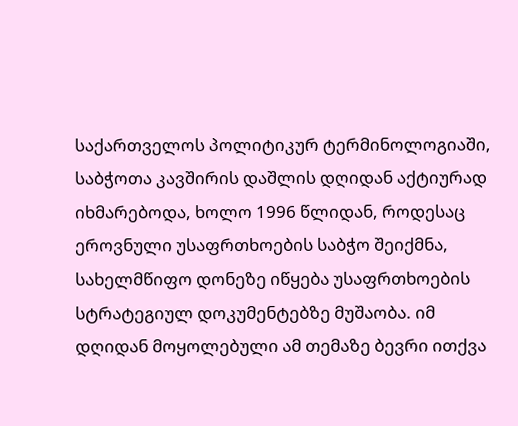საქართველოს პოლიტიკურ ტერმინოლოგიაში, საბჭოთა კავშირის დაშლის დღიდან აქტიურად იხმარებოდა, ხოლო 1996 წლიდან, როდესაც ეროვნული უსაფრთხოების საბჭო შეიქმნა, სახელმწიფო დონეზე იწყება უსაფრთხოების სტრატეგიულ დოკუმენტებზე მუშაობა. იმ დღიდან მოყოლებული ამ თემაზე ბევრი ითქვა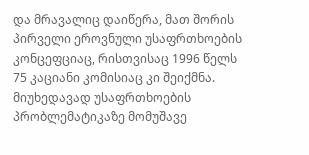და მრავალიც დაიწერა, მათ შორის პირველი ეროვნული უსაფრთხოების კონცეფციაც, რისთვისაც 1996 წელს 75 კაციანი კომისიაც კი შეიქმნა. მიუხედავად უსაფრთხოების პრობლემატიკაზე მომუშავე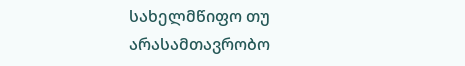სახელმწიფო თუ არასამთავრობო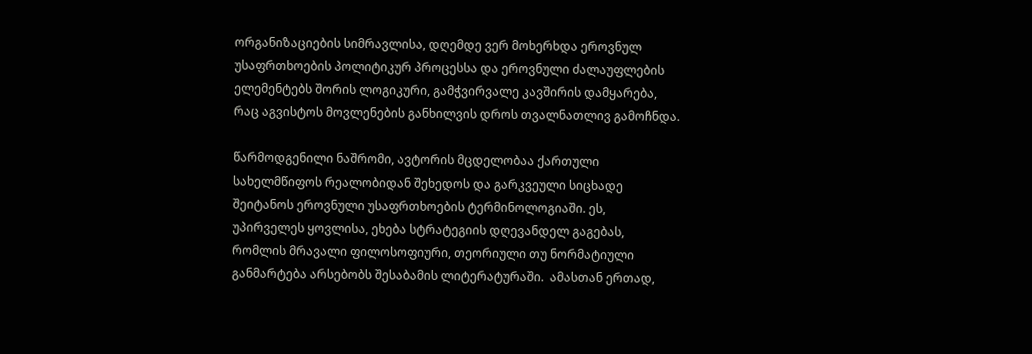ორგანიზაციების სიმრავლისა, დღემდე ვერ მოხერხდა ეროვნულ უსაფრთხოების პოლიტიკურ პროცესსა და ეროვნული ძალაუფლების ელემენტებს შორის ლოგიკური, გამჭვირვალე კავშირის დამყარება, რაც აგვისტოს მოვლენების განხილვის დროს თვალნათლივ გამოჩნდა.

წარმოდგენილი ნაშრომი, ავტორის მცდელობაა ქართული სახელმწიფოს რეალობიდან შეხედოს და გარკვეული სიცხადე შეიტანოს ეროვნული უსაფრთხოების ტერმინოლოგიაში. ეს, უპირველეს ყოვლისა, ეხება სტრატეგიის დღევანდელ გაგებას, რომლის მრავალი ფილოსოფიური, თეორიული თუ ნორმატიული განმარტება არსებობს შესაბამის ლიტერატურაში.  ამასთან ერთად,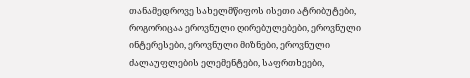თანამედროვე სახელმწიფოს ისეთი ატრიბუტები, როგორიცაა ეროვნული ღირებულებები, ეროვნული ინტერესები, ეროვნული მიზნები, ეროვნული ძალაუფლების ელემენტები, საფრთხეები,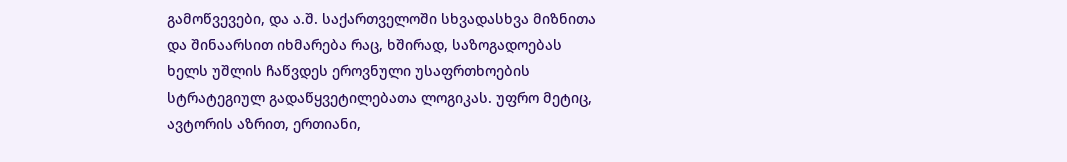გამოწვევები, და ა.შ. საქართველოში სხვადასხვა მიზნითა და შინაარსით იხმარება რაც, ხშირად, საზოგადოებას ხელს უშლის ჩაწვდეს ეროვნული უსაფრთხოების სტრატეგიულ გადაწყვეტილებათა ლოგიკას. უფრო მეტიც, ავტორის აზრით, ერთიანი,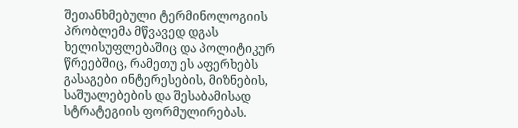შეთანხმებული ტერმინოლოგიის პრობლემა მწვავედ დგას ხელისუფლებაშიც და პოლიტიკურ წრეებშიც, რამეთუ ეს აფერხებს გასაგები ინტერესების, მიზნების, საშუალებების და შესაბამისად სტრატეგიის ფორმულირებას.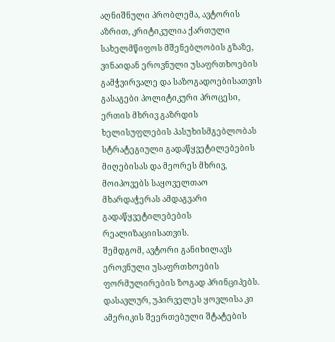აღნიშნული პრობლემა, ავტორის აზრით, კრიტიკულია ქართული სახელმწიფოს მშენებლობის გზაზე, ვინაიდან ეროვნული უსაფრთხოების გამჭვირვალე და საზოგადოებისათვის გასაგები პოლიტიკური პროცესი, ერთის მხრივ გაზრდის ხელისუფლების პასუხისმგებლობას სტრატეგიული გადაწყვეტილებების მიღებისას და მეორეს მხრივ, მოიპოვებს საყოველთაო  მხარდაჭერას ამდაგვარი გადაწყვეტილებების რეალიზაციისათვის.
შემდგომ, ავტორი განიხილავს ეროვნული უსაფრთხოების ფორმულირების ზოგად პრინციპებს. დასავლურ, უპირველეს ყოვლისა კი ამერიკის შეერთებული შტატების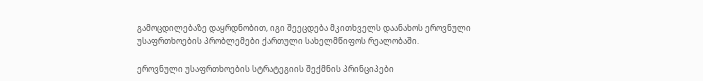გამოცდილებაზე დაყრდნობით, იგი შეეცდება მკითხველს დაანახოს ეროვნული უსაფრთხოების პრობლემები ქართული სახელმწიფოს რეალობაში.

ეროვნული უსაფრთხოების სტრატეგიის შექმნის პრინციპები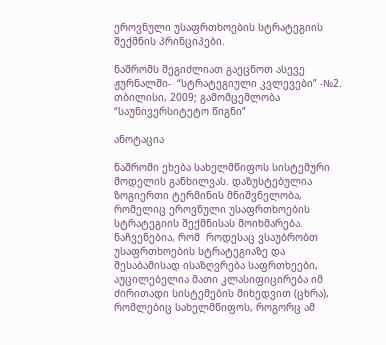ეროვნული უსაფრთხოების სტრატეგიის შექმნის პრინციპები.

ნაშრომს შეგიძლიათ გაეცნოთ ასევე ჟურნალში-  “სტრატეგიული კვლევები” -№2.
თბილისი, 2009; გამომცემლობა “საუნივერსიტეტო წიგნი”

ანოტაცია

ნაშრომი ეხება სახელმწიფოს სისტემური მოდელის განხილვას. დაზუსტებულია ზოგიერთი ტერმინის მნიშვნელობა, რომელიც ეროვნული უსაფრთხოების სტრატეგიის შექმნისას მოიხმარება. ნაჩვენებია, რომ  როდესაც ვსაუბრობთ უსაფრთხოების სტრატეგიაზე და შესაბამისად ისაზღვრება საფრთხეები, აუცილებელია მათი კლასიფიცირება იმ ძირითადი სისტემების მიხედვით (ცხრა), რომლებიც სახელმწიფოს, როგორც ამ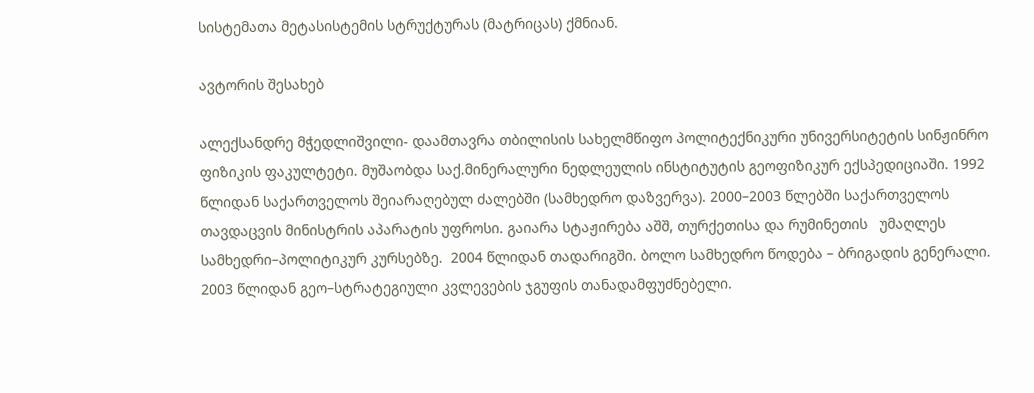სისტემათა მეტასისტემის სტრუქტურას (მატრიცას) ქმნიან.

ავტორის შესახებ

ალექსანდრე მჭედლიშვილი- დაამთავრა თბილისის სახელმწიფო პოლიტექნიკური უნივერსიტეტის სინჟინრო ფიზიკის ფაკულტეტი. მუშაობდა საქ.მინერალური ნედლეულის ინსტიტუტის გეოფიზიკურ ექსპედიციაში. 1992 წლიდან საქართველოს შეიარაღებულ ძალებში (სამხედრო დაზვერვა). 2000–2003 წლებში საქართველოს თავდაცვის მინისტრის აპარატის უფროსი. გაიარა სტაჟირება აშშ, თურქეთისა და რუმინეთის   უმაღლეს სამხედრი–პოლიტიკურ კურსებზე.  2004 წლიდან თადარიგში. ბოლო სამხედრო წოდება – ბრიგადის გენერალი. 2003 წლიდან გეო–სტრატეგიული კვლევების ჯგუფის თანადამფუძნებელი.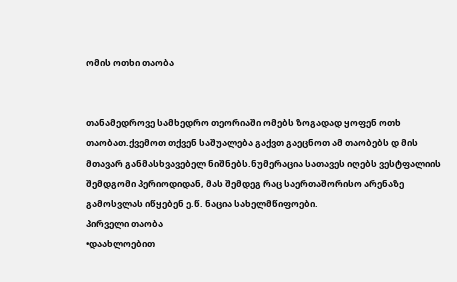ომის ოთხი თაობა


თანამედროვე სამხედრო თეორიაში ომებს ზოგადად ყოფენ ოთხ თაობათ.ქვემოთ თქვენ საშუალება გაქვთ გაეცნოთ ამ თაობებს დ მის მთავარ განმასხვავებელ ნიშნებს.ნუმერაცია სათავეს იღებს ვესტფალიის შემდგომი პერიოდიდან, მას შემდეგ რაც საერთაშორისო არენაზე გამოსვლას იწყებენ ე.წ. ნაცია სახელმწიფოები.
პირველი თაობა
•დაახლოებით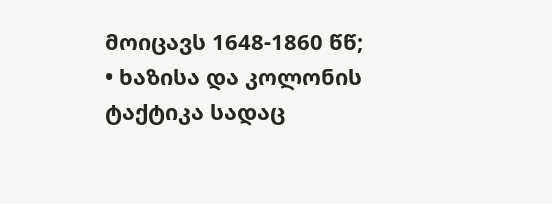მოიცავს 1648-1860 წწ;
• ხაზისა და კოლონის ტაქტიკა სადაც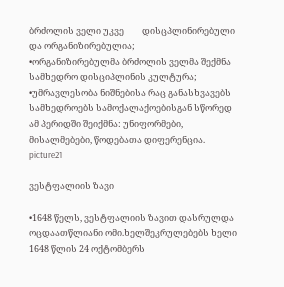ბრძოლის ველი უკვე         დისცპლინირებული და ორგანიზირებულია;
•ორგანიზირებულმა ბრძოლის ველმა შექმნა სამხედრო დისციპლინის კულტურა;
•უმრავლესობა ნიშნებისა რაც განასხვავებს სამხედროებს სამოქალაქოებისგან სწორედ ამ პერიდში შეიქმნა: უნიფორმები, მისალმებები, წოდებათა დიფერენცია.
picture21

ვესტფალიის ზავი

•1648 წელს, ვესტფალიის ზავით დასრულდა ოცდაათწლიანი ომი.ხელშეკრულებებს ხელი 1648 წლის 24 ოქტომბერს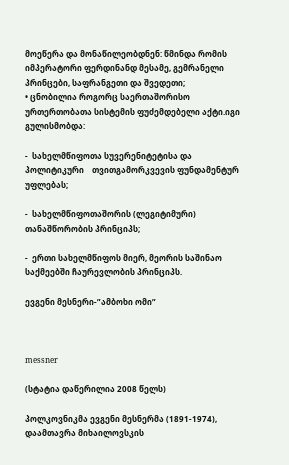მოეწერა და მონაწილეობდნენ: წმინდა რომის იმპერატორი ფერდინანდ მესამე, გემრანელი პრინცები, საფრანგეთი და შვედეთი;
• ცნობილია როგორც საერთაშორისო ურთერთობათა სისტემის ფუძემდებელი აქტი.იგი გულისმობდა:

-  სახელმწიფოთა სუვერენიტეტისა და პოლიტიკური    თვითგამორკვევის ფუნდამენტურ უფლებას;

-  სახელმწიფოთაშორის (ლეგიტიმური) თანაშწორობის პრინციპს;

-  ერთი სახელმწიფოს მიერ, მეორის საშინაო საქმეებში ჩაურევლობის პრინციპს.

ევგენი მესნერი-”ამბოხი ომი”



messner

(სტატია დაწერილია 2008 წელს)

პოლკოვნიკმა ევგენი მესნერმა (1891-1974), დაამთავრა მიხაილოვსკის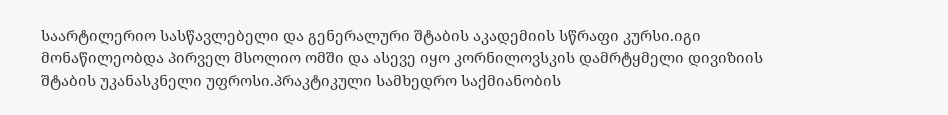საარტილერიო სასწავლებელი და გენერალური შტაბის აკადემიის სწრაფი კურსი.იგი მონაწილეობდა პირველ მსოლიო ომში და ასევე იყო კორნილოვსკის დამრტყმელი დივიზიის შტაბის უკანასკნელი უფროსი.პრაკტიკული სამხედრო საქმიანობის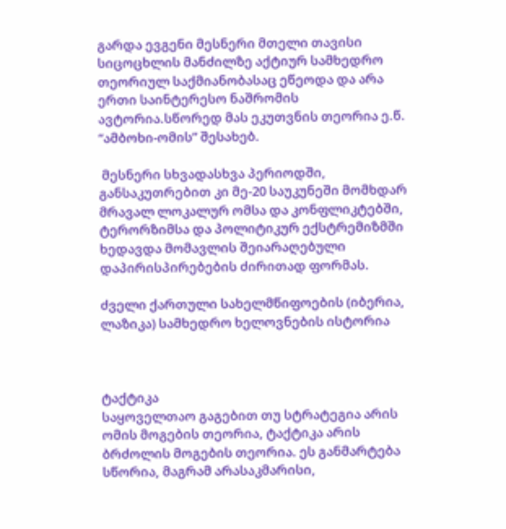გარდა ევგენი მესნერი მთელი თავისი სიცოცხლის მანძილზე აქტიურ სამხედრო თეორიულ საქმიანობასაც ეწეოდა და არა ერთი საინტერესო ნაშრომის ავტორია.სწორედ მას ეკუთვნის თეორია ე.წ. “ამბოხი-ომის” შესახებ.

 მესნერი სხვადასხვა პერიოდში, განსაკუთრებით კი მე-20 საუკუნეში მომხდარ მრავალ ლოკალურ ომსა და კონფლიკტებში, ტერორზიმსა და პოლიტიკურ ექსტრემიზმში ხედავდა მომავლის შეიარაღებული დაპირისპირებების ძირითად ფორმას.

ძველი ქართული სახელმწიფოების (იბერია, ლაზიკა) სამხედრო ხელოვნების ისტორია



ტაქტიკა
საყოველთაო გაგებით თუ სტრატეგია არის ომის მოგების თეორია, ტაქტიკა არის ბრძოლის მოგების თეორია. ეს განმარტება სწორია, მაგრამ არასაკმარისი,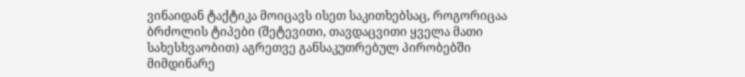ვინაიდან ტაქტიკა მოიცავს ისეთ საკითხებსაც, როგორიცაა ბრძოლის ტიპები (შეტევითი, თავდაცვითი ყველა მათი სახესხვაობით) აგრეთვე განსაკუთრებულ პირობებში მიმდინარე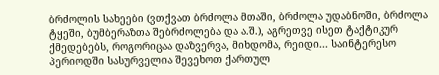ბრძოლის სახეები (ვთქვათ ბრძოლა მთაში, ბრძოლა უდაბნოში, ბრძოლა ტყეში, ბუმბერაზთა შებრძოლება და ა.შ.), აგრეთვე ისეთ ტაქტიკურ ქმედებებს, როგორიცაა დაზვერვა, მიხდომა, რეიდი... საინტერესო პერიოდში სასურველია შევეხოთ ქართულ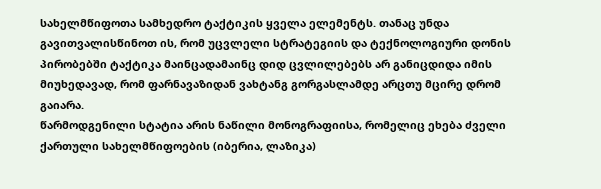სახელმწიფოთა სამხედრო ტაქტიკის ყველა ელემენტს. თანაც უნდა გავითვალისწინოთ ის, რომ უცვლელი სტრატეგიის და ტექნოლოგიური დონის პირობებში ტაქტიკა მაინცადამაინც დიდ ცვლილებებს არ განიცდიდა იმის მიუხედავად, რომ ფარნავაზიდან ვახტანგ გორგასლამდე არცთუ მცირე დრომ გაიარა.
წარმოდგენილი სტატია არის ნაწილი მონოგრაფიისა, რომელიც ეხება ძველი ქართული სახელმწიფოების (იბერია, ლაზიკა)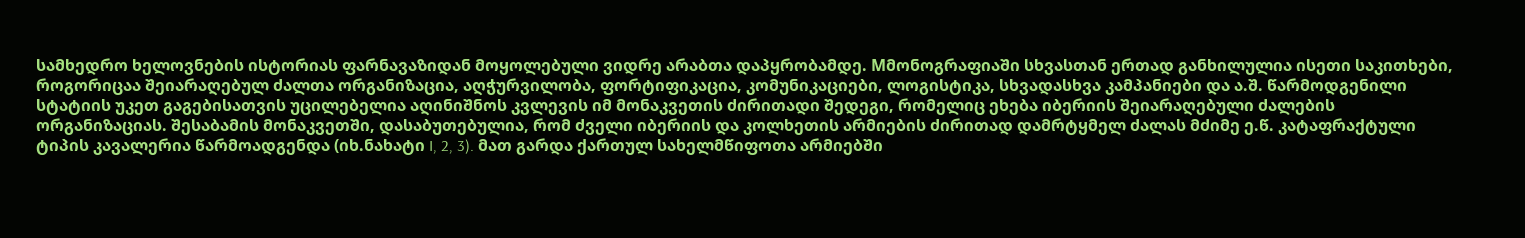სამხედრო ხელოვნების ისტორიას ფარნავაზიდან მოყოლებული ვიდრე არაბთა დაპყრობამდე. Mმონოგრაფიაში სხვასთან ერთად განხილულია ისეთი საკითხები, როგორიცაა შეიარაღებულ ძალთა ორგანიზაცია, აღჭურვილობა, ფორტიფიკაცია, კომუნიკაციები, ლოგისტიკა, სხვადასხვა კამპანიები და ა.შ. წარმოდგენილი სტატიის უკეთ გაგებისათვის უცილებელია აღინიშნოს კვლევის იმ მონაკვეთის ძირითადი შედეგი, რომელიც ეხება იბერიის შეიარაღებული ძალების ორგანიზაციას. შესაბამის მონაკვეთში, დასაბუთებულია, რომ ძველი იბერიის და კოლხეთის არმიების ძირითად დამრტყმელ ძალას მძიმე ე.წ. კატაფრაქტული ტიპის კავალერია წარმოადგენდა (იხ.ნახატი I, 2, 3). მათ გარდა ქართულ სახელმწიფოთა არმიებში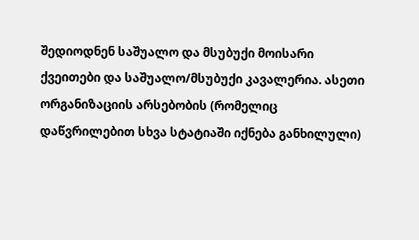შედიოდნენ საშუალო და მსუბუქი მოისარი ქვეითები და საშუალო/მსუბუქი კავალერია. ასეთი ორგანიზაციის არსებობის (რომელიც დაწვრილებით სხვა სტატიაში იქნება განხილული)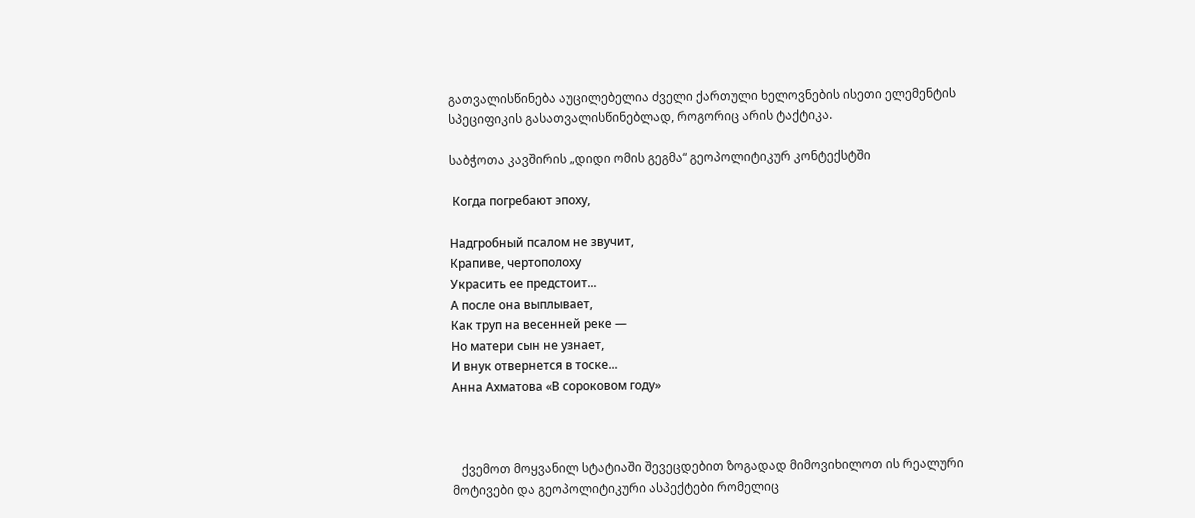გათვალისწინება აუცილებელია ძველი ქართული ხელოვნების ისეთი ელემენტის სპეციფიკის გასათვალისწინებლად, როგორიც არის ტაქტიკა.

საბჭოთა კავშირის „დიდი ომის გეგმა“ გეოპოლიტიკურ კონტექსტში

 Когда погребают эпоху,

Надгробный псалом не звучит,
Крапиве, чертополоху
Украсить ее предстоит...
А после она выплывает,
Как труп на весенней реке —
Но матери сын не узнает,
И внук отвернется в тоске...
Анна Ахматова «В сороковом году»



   ქვემოთ მოყვანილ სტატიაში შევეცდებით ზოგადად მიმოვიხილოთ ის რეალური მოტივები და გეოპოლიტიკური ასპექტები რომელიც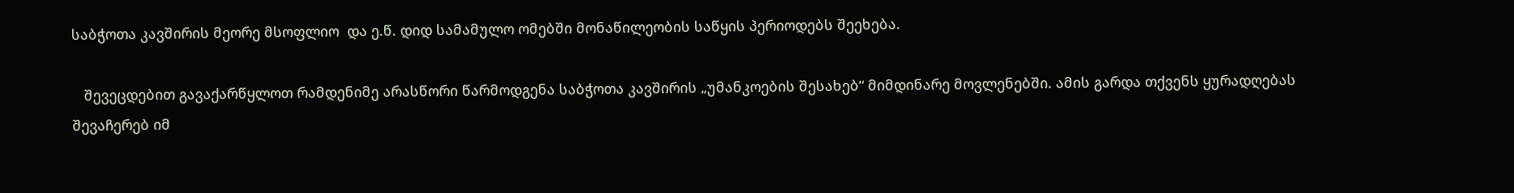საბჭოთა კავშირის მეორე მსოფლიო  და ე.წ. დიდ სამამულო ომებში მონაწილეობის საწყის პერიოდებს შეეხება.

   შევეცდებით გავაქარწყლოთ რამდენიმე არასწორი წარმოდგენა საბჭოთა კავშირის „უმანკოების შესახებ“ მიმდინარე მოვლენებში. ამის გარდა თქვენს ყურადღებას შევაჩერებ იმ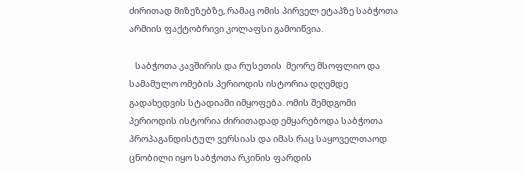ძირითად მიზეზებზე, რამაც ომის პირველ ეტაპზე საბჭოთა არმიის ფაქტობრივი კოლაფსი გამოიწვია.

   საბჭოთა კავშირის და რუსეთის  მეორე მსოფლიო და სამამულო ომების პერიოდის ისტორია დღემდე გადახედვის სტადიაში იმყოფება. ომის შემდგომი პერიოდის ისტორია ძირითადად ემყარებოდა საბჭოთა პროპაგანდისტულ ვერსიას და იმას რაც საყოველთაოდ ცნობილი იყო საბჭოთა რკინის ფარდის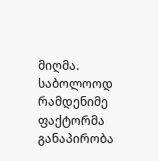მიღმა. საბოლოოდ რამდენიმე ფაქტორმა განაპირობა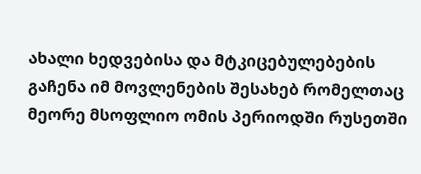ახალი ხედვებისა და მტკიცებულებების გაჩენა იმ მოვლენების შესახებ რომელთაც მეორე მსოფლიო ომის პერიოდში რუსეთში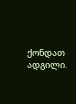ქონდათ ადგილი.